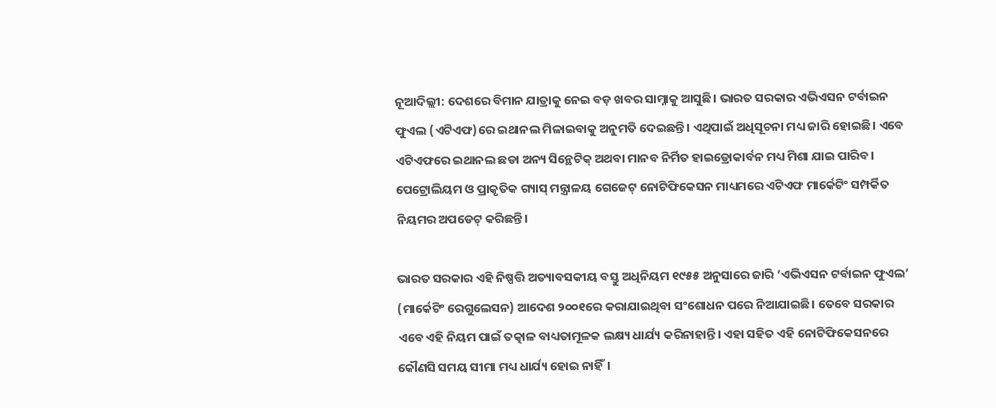ନୂଆଦିଲ୍ଲୀ: ଦେଶରେ ବିମାନ ଯାତ୍ରାକୁ ନେଇ ବଡ଼ ଖବର ସାମ୍ନାକୁ ଆସୁଛି। ଭାରତ ସରକାର ଏଭିଏସନ ଟର୍ବାଇନ ଫୁଏଲ (ଏଟିଏଫ)ରେ ଇଥାନଲ ମିଳାଇବାକୁ ଅନୁମତି ଦେଇଛନ୍ତି। ଏଥିପାଇଁ ଅଧିସୂଚନା ମଧ୍ୟ ଜାରି ହୋଇଛି। ଏବେ ଏଟିଏଫରେ ଇଥାନଲ ଛଡା ଅନ୍ୟ ସିନ୍ଥେଟିକ୍ ଅଥବା ମାନବ ନିର୍ମିତ ହାଇଡ୍ରୋକାର୍ବନ ମଧ୍ୟ ମିଶା ଯାଇ ପାରିବ। ପେଟ୍ରୋଲିୟମ ଓ ପ୍ରାକୃତିକ ଗ୍ୟାସ୍ ମନ୍ତ୍ରାଳୟ ଗେଜେଟ୍ ନୋଟିଫିକେସନ ମାଧ୍ୟମରେ ଏଟିଏଫ ମାର୍କେଟିଂ ସମ୍ପର୍କିତ ନିୟମର ଅପଡେଟ୍ କରିଛନ୍ତି।

ଭାରତ ସରକାର ଏହି ନିଷ୍ପତ୍ତି ଅତ୍ୟାବସକୀୟ ବସ୍ତୁ ଅଧିନିୟମ ୧୯୫୫ ଅନୁସାରେ ଜାରି ‘ଏଭିଏସନ ଟର୍ବାଇନ ଫୁଏଲ’ (ମାର୍କେଟିଂ ରେଗୁଲେସନ) ଆଦେଶ ୨୦୦୧ରେ କରାଯାଇଥିବା ସଂଶୋଧନ ପରେ ନିଆଯାଇଛି। ତେବେ ସରକାର ଏବେ ଏହି ନିୟମ ପାଇଁ ତତ୍କାଳ ବାଧ୍ୟତାମୂଳକ ଲକ୍ଷ୍ୟ ଧାର୍ଯ୍ୟ କରିନାହାନ୍ତି। ଏହା ସହିତ ଏହି ନୋଟିଫିକେସନରେ କୌଣସି ସମୟ ସୀମା ମଧ୍ୟ ଧାର୍ଯ୍ୟ ହୋଇ ନାହିଁ।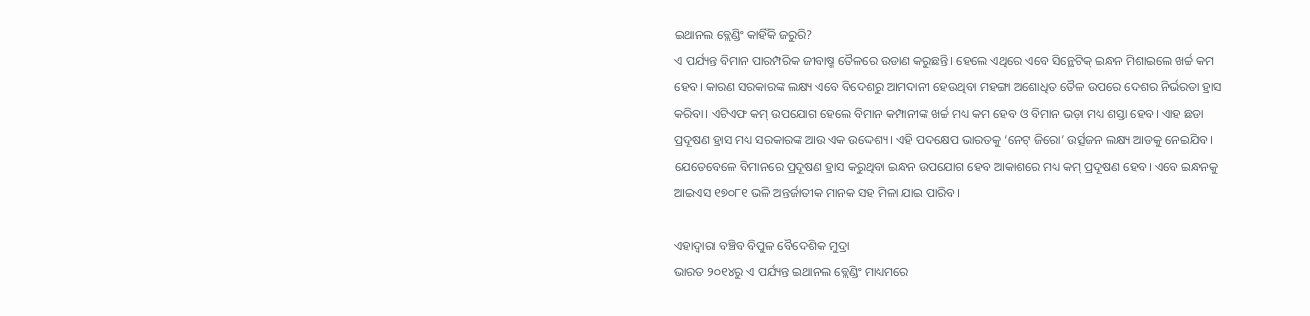ଇଥାନଲ ବ୍ଲେଣ୍ଡିଂ କାହିଁକି ଜରୁରି?
ଏ ପର୍ଯ୍ୟନ୍ତ ବିମାନ ପାରମ୍ପରିକ ଜୀବାଷ୍ମ ତୈଳରେ ଉଡାଣ କରୁଛନ୍ତି। ହେଲେ ଏଥିରେ ଏବେ ସିନ୍ଥେଟିକ୍ ଇନ୍ଧନ ମିଶାଇଲେ ଖର୍ଚ୍ଚ କମ ହେବ। କାରଣ ସରକାରଙ୍କ ଲକ୍ଷ୍ୟ ଏବେ ବିଦେଶରୁ ଆମଦାନୀ ହେଉଥିବା ମହଙ୍ଗା ଅଶୋଧିତ ତୈଳ ଉପରେ ଦେଶର ନିର୍ଭରତା ହ୍ରାସ କରିବା। ଏଟିଏଫ କମ୍ ଉପଯୋଗ ହେଲେ ବିମାନ କମ୍ପାନୀଙ୍କ ଖର୍ଚ୍ଚ ମଧ୍ୟ କମ ହେବ ଓ ବିମାନ ଭଡ଼ା ମଧ୍ୟ ଶସ୍ତା ହେବ। ଏାହ ଛଡା ପ୍ରଦୂଷଣ ହ୍ରାସ ମଧ୍ୟ ସରକାରଙ୍କ ଆଉ ଏକ ଉଦ୍ଦେଶ୍ୟ। ଏହି ପଦକ୍ଷେପ ଭାରତକୁ ‘ନେଟ୍ ଜିରୋ’ ଉର୍ତ୍ସଜନ ଲକ୍ଷ୍ୟ ଆଡକୁ ନେଇଯିବ। ଯେତେବେଳେ ବିମାନରେ ପ୍ରଦୂଷଣ ହ୍ରାସ କରୁଥିବା ଇନ୍ଧନ ଉପଯୋଗ ହେବ ଆକାଶରେ ମଧ୍ୟ କମ୍ ପ୍ରଦୂଷଣ ହେବ। ଏବେ ଇନ୍ଧନକୁ ଆଇଏସ ୧୭୦୮୧ ଭଳି ଅନ୍ତର୍ଜାତୀକ ମାନକ ସହ ମିଳା ଯାଇ ପାରିବ।

ଏହାଦ୍ୱାରା ବଞ୍ଚିବ ବିପୁଳ ବୈଦେଶିକ ମୁଦ୍ରା
ଭାରତ ୨୦୧୪ରୁ ଏ ପର୍ଯ୍ୟନ୍ତ ଇଥାନଲ ବ୍ଲେଣ୍ଡିଂ ମାଧ୍ୟମରେ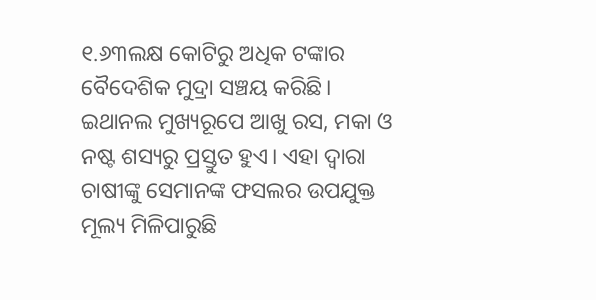୧.୬୩ଲକ୍ଷ କୋଟିରୁ ଅଧିକ ଟଙ୍କାର ବୈଦେଶିକ ମୁଦ୍ରା ସଞ୍ଚୟ କରିଛି। ଇଥାନଲ ମୁଖ୍ୟରୂପେ ଆଖୁ ରସ, ମକା ଓ ନଷ୍ଟ ଶସ୍ୟରୁ ପ୍ରସ୍ତୁତ ହୁଏ। ଏହା ଦ୍ୱାରା ଚାଷୀଙ୍କୁ ସେମାନଙ୍କ ଫସଲର ଉପଯୁକ୍ତ ମୂଲ୍ୟ ମିଳିପାରୁଛି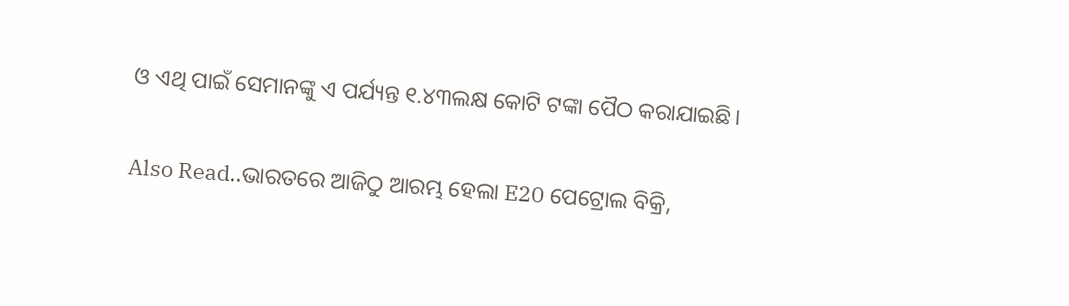ଓ ଏଥି ପାଇଁ ସେମାନଙ୍କୁ ଏ ପର୍ଯ୍ୟନ୍ତ ୧.୪୩ଲକ୍ଷ କୋଟି ଟଙ୍କା ପୈଠ କରାଯାଇଛି।

Also Read..ଭାରତରେ ଆଜିଠୁ ଆରମ୍ଭ ହେଲା E20 ପେଟ୍ରୋଲ ବିକ୍ରି,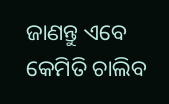ଜାଣନ୍ତୁ ଏବେ କେମିତି ଚାଲିବ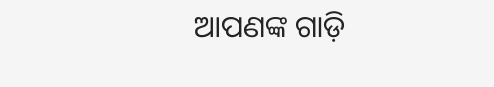ଆପଣଙ୍କ ଗାଡ଼ି